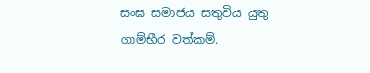සංඝ සමාජය සතුවිය යුතු ගාම්භීර වත්කම්.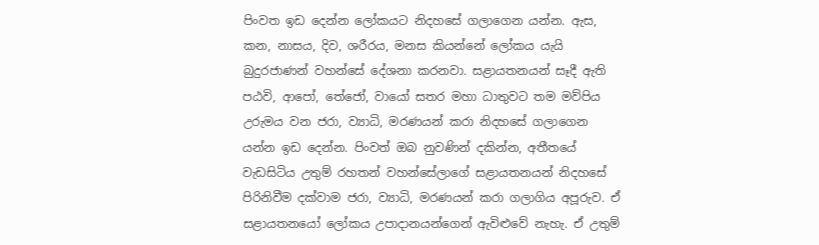පිංවත ඉඩ දෙන්න ලෝකයට නිදහසේ ගලාගෙන යන්න. ඇස, කන, නාසය, දිව, ශරීරය, මනස කියන්නේ ලෝකය යැයි බුදුරජාණන් වහන්සේ දේශනා කරනවා. සළායතනයන් සෑදී ඇති පඨවි, ආපෝ, තේජෝ, වායෝ සතර මහා ධාතුවට තම මව්පිය උරුමය වන ජරා, ව්‍යාධි, මරණයන් කරා නිදහසේ ගලාගෙන යන්න ඉඩ දෙන්න. පිංවත් ඔබ නුවණින් දකින්න, අතීතයේ වැඩසිටිය උතුම් රහතන් වහන්සේලාගේ සළායතනයන් නිදහසේ පිරිනිවීම දක්වාම ජරා, ව්‍යාධි, මරණයන් කරා ගලාගිය අපූරුව. ඒ සළායතනයෝ ලෝකය උපාදානයන්ගෙන් ඇවිළුවේ නැහැ. ඒ උතුම්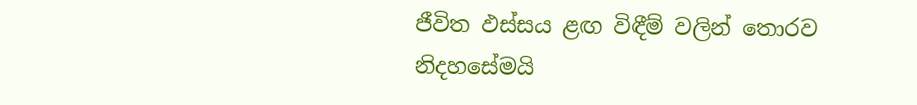ජීවිත ඵස්සය ළඟ විඳීම් වලින් තොරව නිදහසේමයි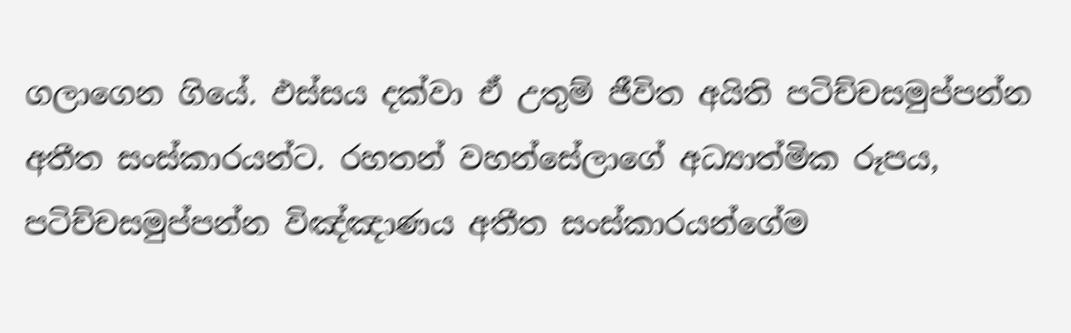ගලාගෙන ගියේ. ඵස්සය දක්වා ඒ උතුම් ජීවිත අයිති පටිච්චසමුප්පන්න අතීත සංස්කාරයන්ට. රහතන් වහන්සේලාගේ අධ්‍යාත්මික රූපය, පටිච්චසමුප්පන්න විඤ්ඤාණය අතීත සංස්කාරයන්ගේම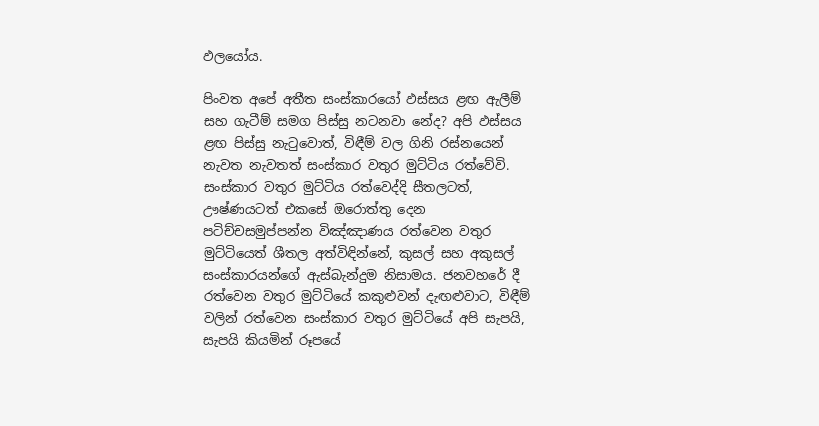ඵලයෝය.

පිංවත අපේ අතීත සංස්කාරයෝ ඵස්සය ළඟ ඇලීම් සහ ගැටීම් සමග පිස්සු නටනවා නේද? අපි ඵස්සය ළඟ පිස්සු නැටුවොත්, විඳීම් වල ගිනි රස්නයෙන් නැවත නැවතත් සංස්කාර වතුර මුට්ටිය රත්වේවි. සංස්කාර වතුර මුට්ටිය රත්වෙද්දි සීතලටත්, ඌෂ්ණයටත් එකසේ ඔරොත්තු දෙන පටිච්චසමුප්පන්න විඤ්ඤාණය රත්වෙන වතුර මුට්ටියෙත් ශීතල අත්විඳින්නේ, කුසල් සහ අකුසල් සංස්කාරයන්ගේ ඇස්බැන්දුම නිසාමය. ජනවහරේ දී රත්වෙන වතුර මුට්ටියේ කකුළුවන් දැඟළුවාට, විඳීම් වලින් රත්වෙන සංස්කාර වතුර මුට්ටියේ අපි සැපයි, සැපයි කියමින් රූපයේ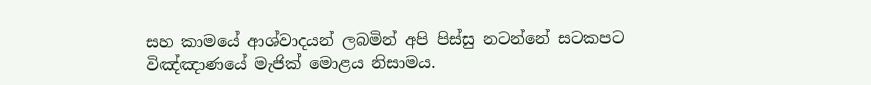සහ කාමයේ ආශ්වාදයන් ලබමින් අපි පිස්සු නටන්නේ සටකපට විඤ්ඤාණයේ මැජික් මොළය නිසාමය.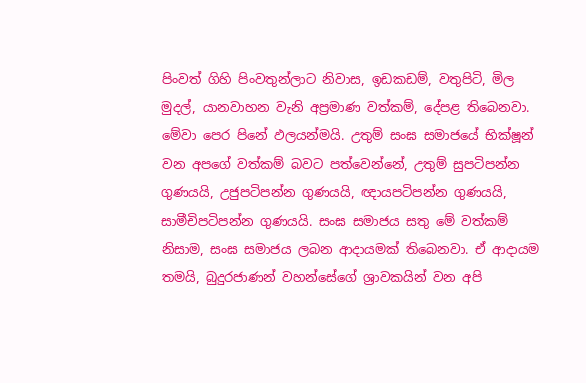පිංවත් ගිහි පිංවතුන්ලාට නිවාස, ඉඩකඩම්, වතුපිටි, මිල මුදල්, යානවාහන වැනි අප්‍රමාණ වත්කම්, දේපළ තිබෙනවා. මේවා පෙර පිනේ ඵලයන්මයි. උතුම් සංඝ සමාජයේ භික්ෂූන් වන අපගේ වත්කම් බවට පත්වෙන්නේ, උතුම් සුපටිපන්න ගුණයයි, උජුපටිපන්න ගුණයයි, ඥායපටිපන්න ගුණයයි, සාමීචිපටිපන්න ගුණයයි. සංඝ සමාජය සතු මේ වත්කම් නිසාම, සංඝ සමාජය ලබන ආදායමක් තිබෙනවා. ඒ ආදායම තමයි, බුදුරජාණන් වහන්සේගේ ශ්‍රාවකයින් වන අපි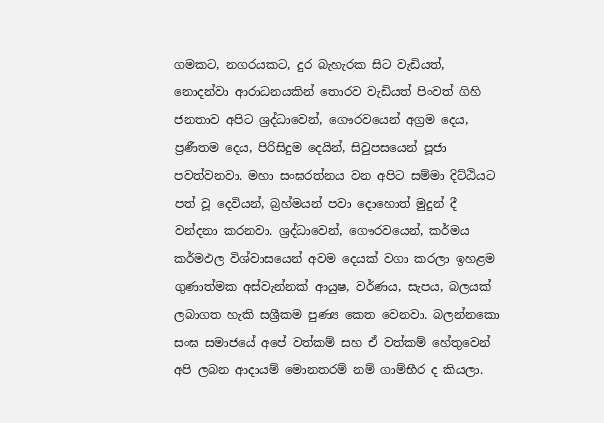ගමකට, නගරයකට, දුර බැහැරක සිට වැඩියත්, නොදන්වා ආරාධනයකින් තොරව වැඩියත් පිංවත් ගිහි ජනතාව අපිට ශ්‍රද්ධාවෙන්, ගෞරවයෙන් අග්‍රම දෙය, ප්‍රණීතම දෙය, පිරිසිදුම දෙයින්, සිවුපසයෙන් පූජා පවත්වනවා. මහා සංඝරත්නය වන අපිට සම්මා දිට්ඨියට පත් වූ දෙවියන්, බ්‍රහ්මයන් පවා දොහොත් මුදුන් දී වන්දනා කරනවා. ශ්‍රද්ධාවෙන්, ගෞරවයෙන්, කර්මය කර්මඵල විශ්වාසයෙන් අවම දෙයක් වගා කරලා ඉහළම ගුණාත්මක අස්වැන්නක් ආයුෂ, වර්ණය, සැපය, බලයක් ලබාගත හැකි සශ්‍රීකම පුණ්‍ය කෙත වෙනවා. බලන්නකො සංඝ සමාජයේ අපේ වත්කම් සහ ඒ වත්කම් හේතුවෙන් අපි ලබන ආදායම් මොනතරම් නම් ගාම්භීර ද කියලා.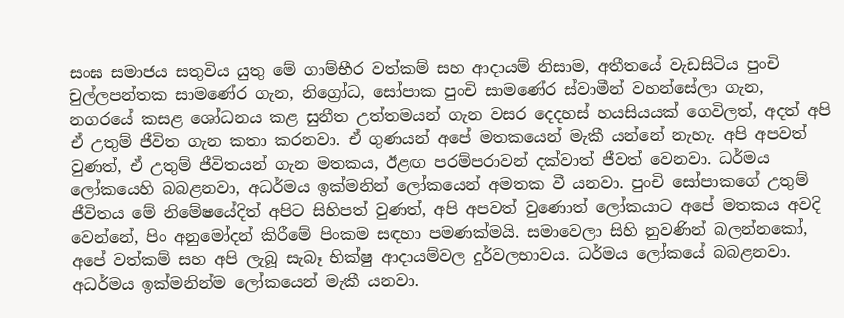සංඝ සමාජය සතුවිය යුතු මේ ගාම්භීර වත්කම් සහ ආදායම් නිසාම, අතීතයේ වැඩසිටිය පුංචි චුල්ලපන්තක සාමණේර ගැන, නිග්‍රෝධ, සෝපාක පුංචි සාමණේර ස්වාමීන් වහන්සේලා ගැන, නගරයේ කසළ ශෝධනය කළ සුනීත උත්තමයන් ගැන වසර දෙදහස් හයසියයක් ගෙවිලත්, අදත් අපි ඒ උතුම් ජීවිත ගැන කතා කරනවා. ඒ ගුණයන් අපේ මතකයෙන් මැකී යන්නේ නැහැ. අපි අපවත් වුණත්, ඒ උතුම් ජීවිතයන් ගැන මතකය, ඊළඟ පරම්පරාවන් දක්වාත් ජීවත් වෙනවා. ධර්මය ලෝකයෙහි බබළනවා, අධර්මය ඉක්මනින් ලෝකයෙන් අමතක වී යනවා. පුංචි සෝපාකගේ උතුම් ජීවිතය මේ නිමේෂයේදිත් අපිට සිහිපත් වුණත්, අපි අපවත් වුණොත් ලෝකයාට අපේ මතකය අවදි වෙන්නේ, පිං අනුමෝදන් කිරීමේ පිංකම සඳහා පමණක්මයි. සමාවෙලා සිහි නුවණින් බලන්නකෝ, අපේ වත්කම් සහ අපි ලැබූ සැබෑ භික්ෂු ආදායම්වල දුර්වලභාවය. ධර්මය ලෝකයේ බබළනවා. අධර්මය ඉක්මනින්ම ලෝකයෙන් මැකී යනවා.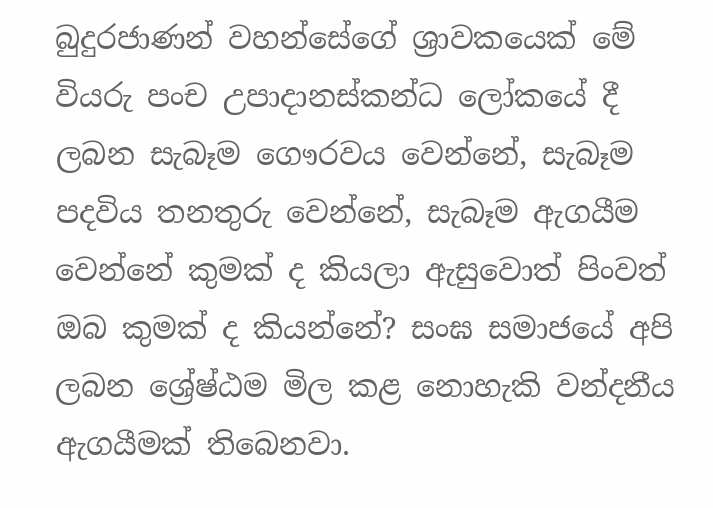බුදුරජාණන් වහන්සේගේ ශ්‍රාවකයෙක් මේ වියරු පංච උපාදානස්කන්ධ ලෝකයේ දී ලබන සැබෑම ගෞරවය වෙන්නේ, සැබෑම පදවිය තනතුරු වෙන්නේ, සැබෑම ඇගයීම වෙන්නේ කුමක් ද කියලා ඇසුවොත් පිංවත් ඔබ කුමක් ද කියන්නේ? සංඝ සමාජයේ අපි ලබන ශ්‍රේෂ්ඨම මිල කළ නොහැකි වන්දනීය ඇගයීමක් තිබෙනවා.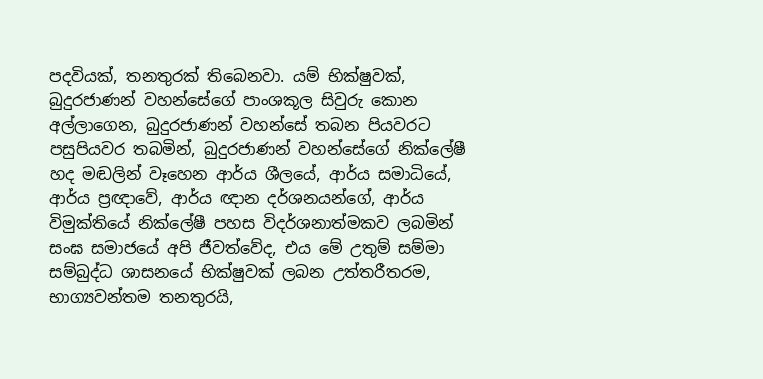පදවියක්, තනතුරක් තිබෙනවා. යම් භික්ෂුවක්, බුදුරජාණන් වහන්සේගේ පාංශකූල සිවුරු කොන අල්ලාගෙන, බුදුරජාණන් වහන්සේ තබන පියවරට පසුපියවර තබමින්, බුදුරජාණන් වහන්සේගේ නික්ලේෂී හද මඬලින් වෑහෙන ආර්ය ශීලයේ, ආර්ය සමාධියේ, ආර්ය ප්‍රඥාවේ, ආර්ය ඥාන දර්ශනයන්ගේ, ආර්ය විමුක්තියේ නික්ලේෂී පහස විදර්ශනාත්මකව ලබමින් සංඝ සමාජයේ අපි ජීවත්වේද, එය මේ උතුම් සම්මා සම්බුද්ධ ශාසනයේ භික්ෂුවක් ලබන උත්තරීතරම, භාග්‍යවන්තම තනතුරයි,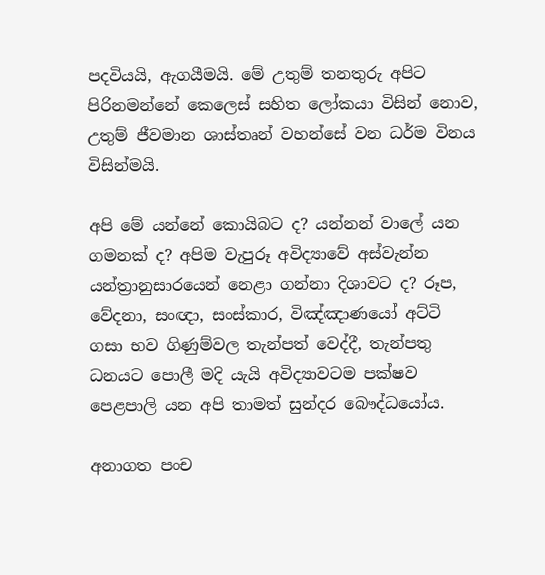පදවියයි, ඇගයීමයි. මේ උතුම් තනතුරු අපිට පිරිනමන්නේ කෙලෙස් සහිත ලෝකයා විසින් නොව, උතුම් ජීවමාන ශාස්තෘන් වහන්සේ වන ධර්ම විනය විසින්මයි.

අපි මේ යන්නේ කොයිබට ද? යන්නන් වාලේ යන ගමනක් ද? අපිම වැපුරූ අවිද්‍යාවේ අස්වැන්න යන්ත්‍රානුසාරයෙන් නෙළා ගන්නා දිශාවට ද? රූප, වේදනා, සංඥා, සංස්කාර, විඤ්ඤාණයෝ අට්ටි ගසා භව ගිණුම්වල තැන්පත් වෙද්දී, තැන්පතු ධනයට පොලී මදි යැයි අවිද්‍යාවටම පක්ෂව පෙළපාලි යන අපි තාමත් සුන්දර බෞද්ධයෝය.

අනාගත පංච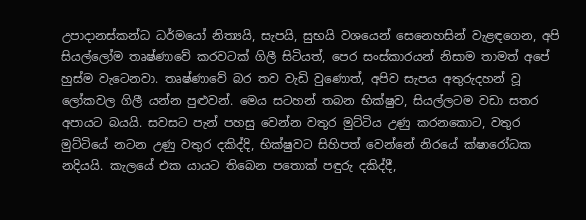උපාදානස්කන්ධ ධර්මයෝ නිත්‍යයි, සැපයි, සුභයි වශයෙන් සෙනෙහසින් වැළඳගෙන, අපි සියල්ලෝම තෘෂ්ණාවේ කරවටක් ගිලී සිටියත්, පෙර සංස්කාරයන් නිසාම තාමත් අපේ හුස්ම වැටෙනවා. තෘෂ්ණාවේ බර තව වැඩි වුණොත්, අපිව සැපය අතුරුදහන් වූ ලෝකවල ගිලී යන්න පුළුවන්. මෙය සටහන් තබන භික්ෂුව, සියල්ලටම වඩා සතර අපායට බයයි. සවසට පැන් පහසු වෙන්න වතුර මුට්ටිය උණු කරනකොට, වතුර මුට්ටියේ නටන උණු වතුර දකිද්දි, භික්ෂුවට සිහිපත් වෙන්නේ නිරයේ ක්ෂාරෝධක නදියයි. කැලයේ එක යායට තිබෙන පතොක් පඳුරු දකිද්දී,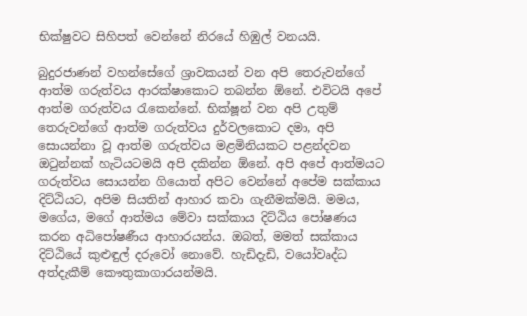භික්ෂුවට සිහිපත් වෙන්නේ නිරයේ හිඹුල් වනයයි.

බුදුරජාණන් වහන්සේගේ ශ්‍රාවකයන් වන අපි තෙරුවන්ගේ ආත්ම ගරුත්වය ආරක්ෂාකොට තබන්න ඕනේ. එවිටයි අපේ ආත්ම ගරුත්වය රැකෙන්නේ. භික්ෂූන් වන අපි උතුම් තෙරුවන්ගේ ආත්ම ගරුත්වය දුර්වලකොට දමා, අපි සොයන්නා වූ ආත්ම ගරුත්වය මළමිනියකට පළන්දවන ඔටුන්නක් හැටියටමයි අපි දකින්න ඕනේ. අපි අපේ ආත්මයට ගරුත්වය සොයන්න ගියොත් අපිට වෙන්නේ අපේම සක්කාය දිට්ඨියට, අපිම සියතින් ආහාර කවා ගැනීමක්මයි. මමය, මගේය, මගේ ආත්මය මේවා සක්කාය දිට්ඨිය පෝෂණය කරන අධිපෝෂණීය ආහාරයන්ය. ඔබත්, මමත් සක්කාය දිට්ඨියේ කුළුඳුල් දරුවෝ නොවේ. හැඩිදැඩි, වයෝවෘද්ධ අත්දැකීම් කෞතුකාගාරයන්මයි.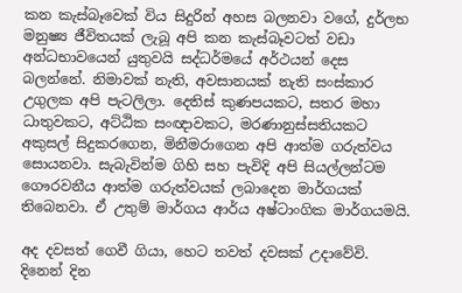කන කැස්බෑවෙක් විය සිදුරින් අහස බලනවා වගේ, දුර්ලභ මනුෂ්‍ය ජීවිතයක් ලැබූ අපි කන කැස්බෑවටත් වඩා අන්ධභාවයෙන් යුතුවයි සද්ධර්මයේ අර්ථයන් දෙස බලන්නේ. නිමාවක් නැති, අවසානයක් නැති සංස්කාර උගුලක අපි පැටලිලා. දෙතිස් කුණපයකට, සතර මහා ධාතුවකට, අට්ඨික සංඥාවකට, මරණානුස්සතියකට අකුසල් සිදුකරගෙන, මිනීමරාගෙන අපි ආත්ම ගරුත්වය සොයනවා. සැබැවින්ම ගිහි සහ පැවිදි අපි සියල්ලන්ටම ගෞරවනීය ආත්ම ගරුත්වයක් ලබාදෙන මාර්ගයක් තිබෙනවා. ඒ උතුම් මාර්ගය ආර්ය අෂ්ටාංගික මාර්ගයමයි.

අද දවසත් ගෙවී ගියා, හෙට තවත් දවසක් උදාවේවි. දිනෙන් දින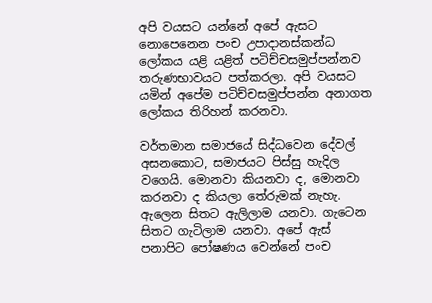අපි වයසට යන්නේ අපේ ඇසට නොපෙනෙන පංච උපාදානස්කන්ධ ලෝකය යළි යළිත් පටිච්චසමුප්පන්නව තරුණභාවයට පත්කරලා. අපි වයසට යමින් අපේම පටිච්චසමුප්පන්න අනාගත ලෝකය තිරිහන් කරනවා.

වර්තමාන සමාජයේ සිද්ධවෙන දේවල් අසනකොට, සමාජයට පිස්සු හැදිල වගෙයි. මොනවා කියනවා ද, මොනවා කරනවා ද කියලා තේරුමක් නැහැ. ඇලෙන සිතට ඇලිලාම යනවා. ගැටෙන සිතට ගැටිලාම යනවා. අපේ ඇස් පනාපිට පෝෂණය වෙන්නේ පංච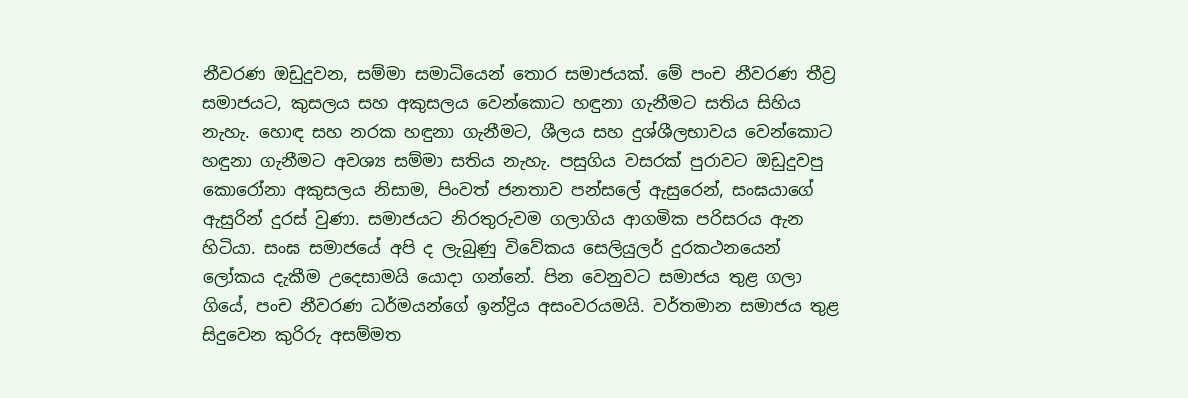නීවරණ ඔඩුදුවන, සම්මා සමාධියෙන් තොර සමාජයක්. මේ පංච නීවරණ තීව්‍ර සමාජයට, කුසලය සහ අකුසලය වෙන්කොට හඳුනා ගැනීමට සතිය සිහිය නැහැ. හොඳ සහ නරක හඳුනා ගැනීමට, ශීලය සහ දුශ්ශීලභාවය වෙන්කොට හඳුනා ගැනීමට අවශ්‍ය සම්මා සතිය නැහැ. පසුගිය වසරක් පුරාවට ඔඩුදුවපු කොරෝනා අකුසලය නිසාම, පිංවත් ජනතාව පන්සලේ ඇසුරෙන්, සංඝයාගේ ඇසුරින් දුරස් වුණා. සමාජයට නිරතුරුවම ගලාගිය ආගමික පරිසරය ඇන හිටියා. සංඝ සමාජයේ අපි ද ලැබුණු විවේකය සෙලියුලර් දුරකථනයෙන් ලෝකය දැකීම උදෙසාමයි යොදා ගන්නේ. පින වෙනුවට සමාජය තුළ ගලා ගියේ, පංච නීවරණ ධර්මයන්ගේ ඉන්ද්‍රිය අසංවරයමයි. වර්තමාන සමාජය තුළ සිදුවෙන කුරිරු අසම්මත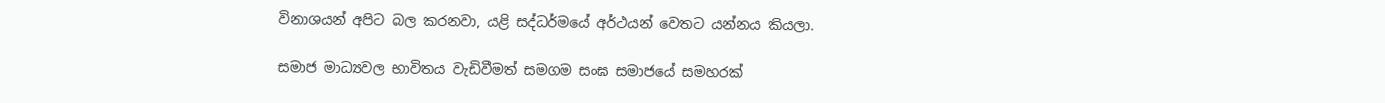විනාශයන් අපිට බල කරනවා, යළි සද්ධර්මයේ අර්ථයන් වෙතට යන්නය කියලා.

සමාජ මාධ්‍යවල භාවිතය වැඩිවීමත් සමගම සංඝ සමාජයේ සමහරක්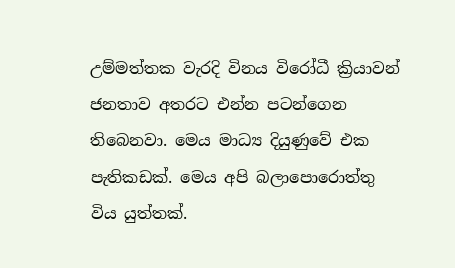උම්මත්තක වැරදි විනය විරෝධී ක්‍රියාවන් ජනතාව අතරට එන්න පටන්ගෙන තිබෙනවා. මෙය මාධ්‍ය දියුණුවේ එක පැතිකඩක්. මෙය අපි බලාපොරොත්තු විය යුත්තක්.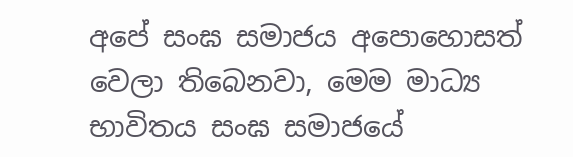අපේ සංඝ සමාජය අපොහොසත් වෙලා තිබෙනවා, මෙම මාධ්‍ය භාවිතය සංඝ සමාජයේ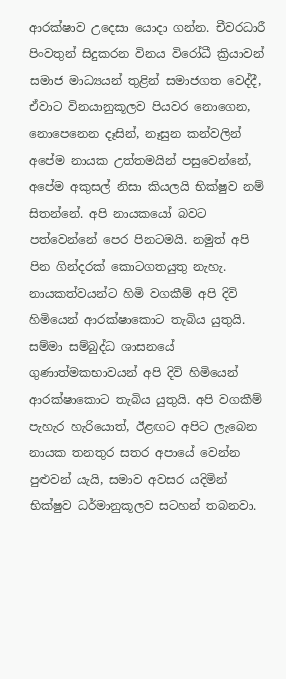ආරක්ෂාව උදෙසා යොදා ගන්න. චීවරධාරී පිංවතුන් සිදුකරන විනය විරෝධී ක්‍රියාවන් සමාජ මාධ්‍යයන් තුළින් සමාජගත වෙද්දී, ඒවාට විනයානුකූලව පියවර නොගෙන, නොපෙනෙන දෑසින්, නෑසුන කන්වලින් අපේම නායක උත්තමයින් පසුවෙන්නේ, අපේම අකුසල් නිසා කියලයි භික්ෂුව නම් සිතන්නේ. අපි නායකයෝ බවට පත්වෙන්නේ පෙර පිනටමයි. නමුත් අපි පින ගින්දරක් කොටගතයුතු නැහැ. නායකත්වයන්ට හිමි වගකීම් අපි දිවි හිමියෙන් ආරක්ෂාකොට තැබිය යුතුයි. සම්මා සම්බුද්ධ ශාසනයේ ගුණාත්මකභාවයන් අපි දිවි හිමියෙන් ආරක්ෂාකොට තැබිය යුතුයි. අපි වගකීම් පැහැර හැරියොත්, ඊළඟට අපිට ලැබෙන නායක තනතුර සතර අපායේ වෙන්න පුළුවන් යැයි, සමාව අවසර යදිමින් භික්ෂුව ධර්මානුකූලව සටහන් තබනවා.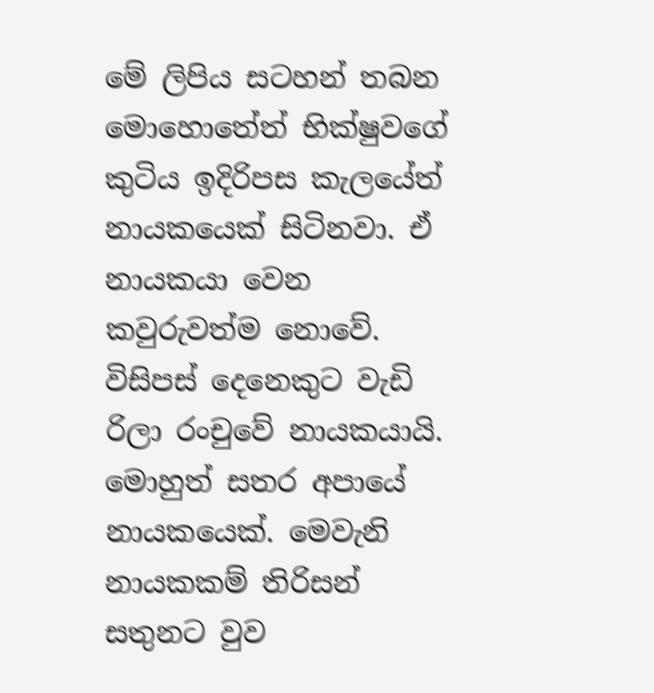මේ ලිපිය සටහන් තබන මොහොතේත් භික්ෂුවගේ කුටිය ඉදිරිපස කැලයේත් නායකයෙක් සිටිනවා. ඒ නායකයා වෙන කවුරුවත්ම නොවේ. විසිපස් දෙනෙකුට වැඩි රිලා රංචුවේ නායකයායි. මොහුත් සතර අපායේ නායකයෙක්. මෙවැනි නායකකම් තිරිසන් සතුනට වුව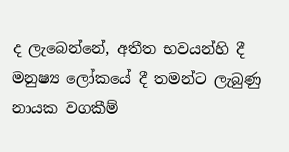ද ලැබෙන්නේ, අතීත භවයන්හි දී මනුෂ්‍ය ලෝකයේ දී තමන්ට ලැබුණු නායක වගකීම්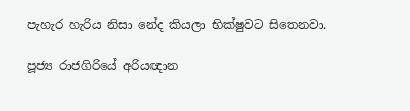පැහැර හැරිය නිසා නේද කියලා භික්ෂුවට සිතෙනවා.

පූජ්‍ය‍ රාජගිරියේ අරියඥාන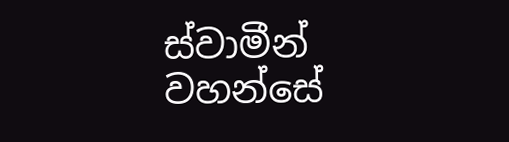ස්වාමීන් වහන්සේ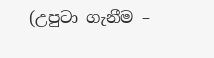(උපුටා ගැනීම –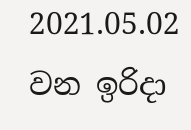2021.05.02 වන ඉරිදා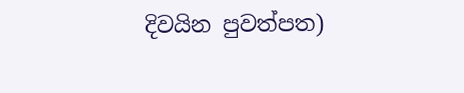දිවයින පුවත්පත)